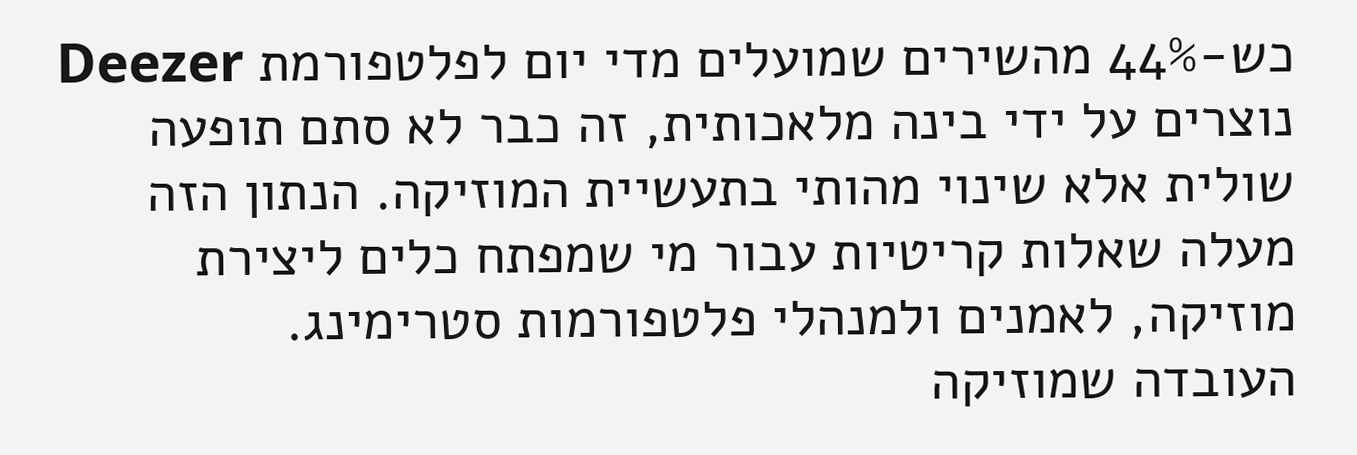כש-44% מהשירים שמועלים מדי יום לפלטפורמת Deezer נוצרים על ידי בינה מלאכותית, זה כבר לא סתם תופעה שולית אלא שינוי מהותי בתעשיית המוזיקה. הנתון הזה מעלה שאלות קריטיות עבור מי שמפתח כלים ליצירת מוזיקה, לאמנים ולמנהלי פלטפורמות סטרימינג.
העובדה שמוזיקה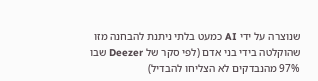שנוצרה על ידי AI כמעט בלתי ניתנת להבחנה מזו שהוקלטה בידי בני אדם (לפי סקר של Deezer שבו 97% מהנבדקים לא הצליחו להבדיל)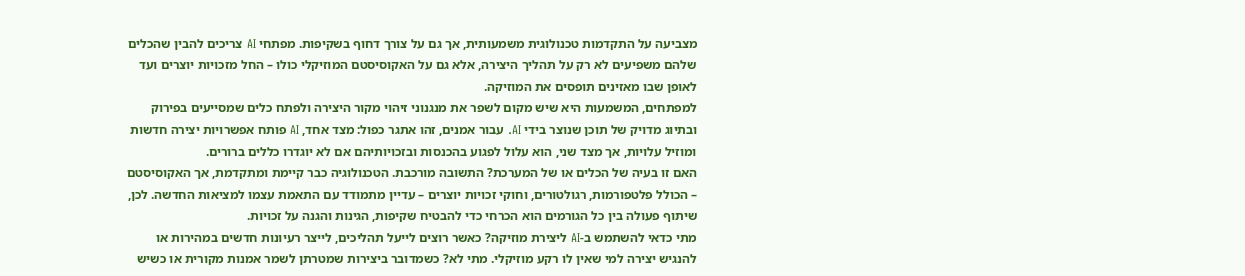מצביעה על התקדמות טכנולוגית משמעותית, אך גם על צורך דחוף בשקיפות. מפתחי AI צריכים להבין שהכלים שלהם משפיעים לא רק על תהליך היצירה, אלא גם על האקוסיסטם המוזיקלי כולו – החל מזכויות יוצרים ועד לאופן שבו מאזינים תופסים את המוזיקה.
למפתחים, המשמעות היא שיש מקום לשפר את מנגנוני זיהוי מקור היצירה ולפתח כלים שמסייעים בפירוק ובתיוג מדויק של תוכן שנוצר בידי AI. עבור אמנים, זהו אתגר כפול: מצד אחד, AI פותח אפשרויות יצירה חדשות ומוזיל עלויות, אך מצד שני, הוא עלול לפגוע בהכנסות ובזכויותיהם אם לא יוגדרו כללים ברורים.
האם זו בעיה של הכלים או של המערכת? התשובה מורכבת. הטכנולוגיה כבר קיימת ומתקדמת, אך האקוסיסטם – הכולל פלטפורמות, רגולטורים, וחוקי זכויות יוצרים – עדיין מתמודד עם התאמת עצמו למציאות החדשה. לכן, שיתוף פעולה בין כל הגורמים הוא הכרחי כדי להבטיח שקיפות, הגינות והגנה על זכויות.
מתי כדאי להשתמש ב-AI ליצירת מוזיקה? כאשר רוצים לייעל תהליכים, לייצר רעיונות חדשים במהירות או להנגיש יצירה למי שאין לו רקע מוזיקלי. מתי לא? כשמדובר ביצירות שמטרתן לשמר אמנות מקורית או כשיש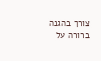צורך בהגנה ברורה על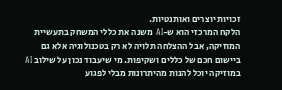זכויות יוצרים ואותנטיות.
הלקח המרכזי הוא ש-AI משנה את כללי המשחק בתעשיית המוזיקה, אבל ההצלחה תלויה לא רק בטכנולוגיה אלא גם ביישום חכם של כללים ושקיפות. מי שיעבוד נכון על שילוב AI במוזיקה יוכל להנות מהיתרונות מבלי לפגוע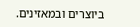ביוצרים ובמאזינים.